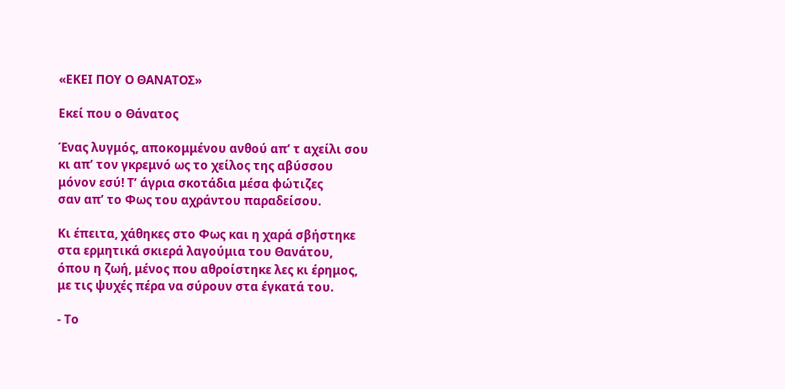«ΕΚΕΙ ΠΟΥ Ο ΘΑΝΑΤΟΣ»

Εκεί που ο Θάνατος

Ένας λυγμός, αποκομμένου ανθού απ’ τ αχείλι σου
κι απ’ τον γκρεμνό ως το χείλος της αβύσσου
μόνον εσύ! Τ’ άγρια σκοτάδια μέσα φώτιζες
σαν απ’ το Φως του αχράντου παραδείσου.

Κι έπειτα, χάθηκες στο Φως και η χαρά σβήστηκε
στα ερμητικά σκιερά λαγούμια του Θανάτου,
όπου η ζωή, μένος που αθροίστηκε λες κι έρημος,
με τις ψυχές πέρα να σύρουν στα έγκατά του.

- Το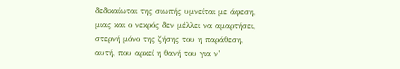δεδικαίωται της σιωπής υμνείται με άφεση,
μιας και ο νεκρός δεν μέλλει να αμαρτήσει,
στερνή μόνο της ζήσης του η παράθεση,
αυτή, που αρκεί η θανή του για ν’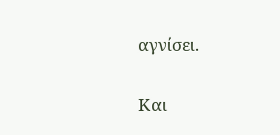αγνίσει.

Και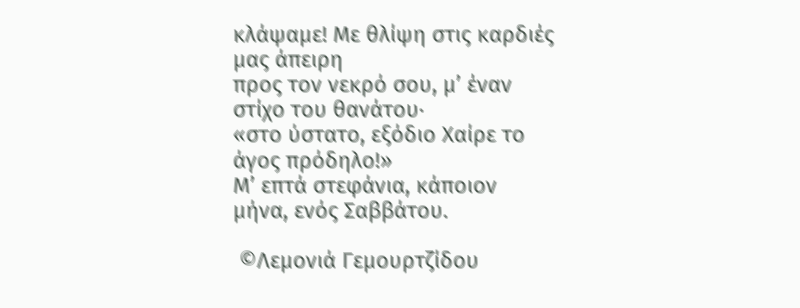κλάψαμε! Με θλίψη στις καρδιές μας άπειρη
προς τον νεκρό σου, μ’ έναν στίχο του θανάτου·
«στο ύστατο, εξόδιο Χαίρε το άγος πρόδηλο!»
Μ’ επτά στεφάνια, κάποιον μήνα, ενός Σαββάτου.

 ©Λεμονιά Γεμουρτζίδου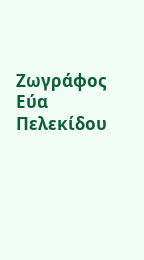Ζωγράφος Εύα Πελεκίδου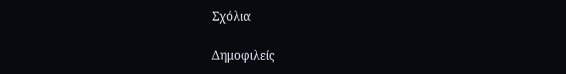Σχόλια

Δημοφιλείς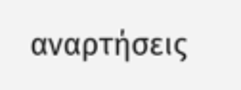αναρτήσεις